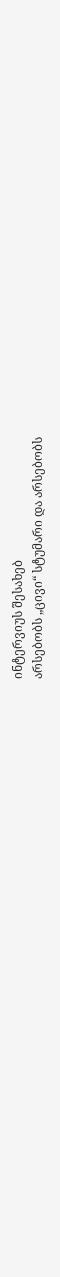ინტერვიუს შესახებ
არსებობს „ცივი“ სტუმარი და არსებობს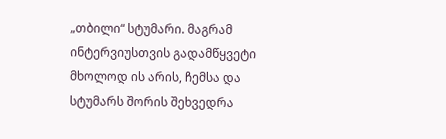„თბილი“ სტუმარი. მაგრამ ინტერვიუსთვის გადამწყვეტი მხოლოდ ის არის, ჩემსა და სტუმარს შორის შეხვედრა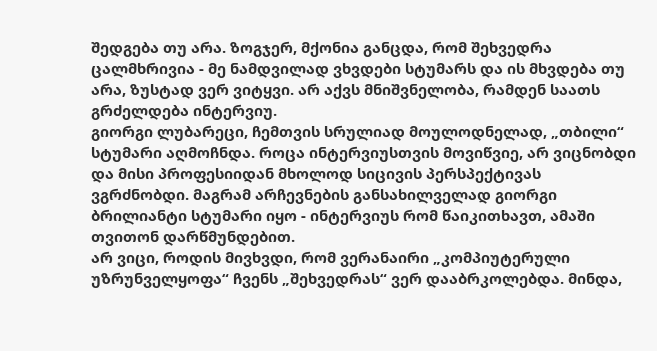შედგება თუ არა. ზოგჯერ, მქონია განცდა, რომ შეხვედრა ცალმხრივია - მე ნამდვილად ვხვდები სტუმარს და ის მხვდება თუ არა, ზუსტად ვერ ვიტყვი. არ აქვს მნიშვნელობა, რამდენ საათს გრძელდება ინტერვიუ.
გიორგი ლუბარეცი, ჩემთვის სრულიად მოულოდნელად, „თბილი“ სტუმარი აღმოჩნდა. როცა ინტერვიუსთვის მოვიწვიე, არ ვიცნობდი და მისი პროფესიიდან მხოლოდ სიცივის პერსპექტივას ვგრძნობდი. მაგრამ არჩევნების განსახილველად გიორგი ბრილიანტი სტუმარი იყო - ინტერვიუს რომ წაიკითხავთ, ამაში თვითონ დარწმუნდებით.
არ ვიცი, როდის მივხვდი, რომ ვერანაირი „კომპიუტერული უზრუნველყოფა“ ჩვენს „შეხვედრას“ ვერ დააბრკოლებდა. მინდა,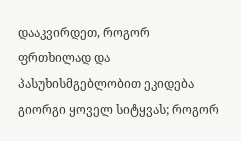დააკვირდეთ, როგორ ფრთხილად და პასუხისმგებლობით ეკიდება გიორგი ყოველ სიტყვას; როგორ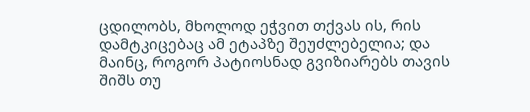ცდილობს, მხოლოდ ეჭვით თქვას ის, რის დამტკიცებაც ამ ეტაპზე შეუძლებელია; და მაინც, როგორ პატიოსნად გვიზიარებს თავის შიშს თუ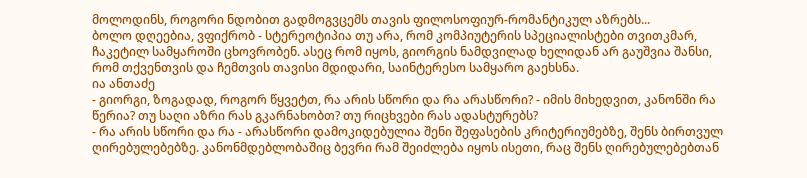მოლოდინს, როგორი ნდობით გადმოგვცემს თავის ფილოსოფიურ-რომანტიკულ აზრებს...
ბოლო დღეებია, ვფიქრობ - სტერეოტიპია თუ არა, რომ კომპიუტერის სპეციალისტები თვითკმარ, ჩაკეტილ სამყაროში ცხოვრობენ. ასეც რომ იყოს, გიორგის ნამდვილად ხელიდან არ გაუშვია შანსი, რომ თქვენთვის და ჩემთვის თავისი მდიდარი, საინტერესო სამყარო გაეხსნა.
ია ანთაძე
- გიორგი, ზოგადად, როგორ წყვეტთ, რა არის სწორი და რა არასწორი? - იმის მიხედვით, კანონში რა წერია? თუ საღი აზრი რას გკარნახობთ? თუ რიცხვები რას ადასტურებს?
- რა არის სწორი და რა - არასწორი დამოკიდებულია შენი შეფასების კრიტერიუმებზე, შენს ბირთვულ ღირებულებებზე. კანონმდებლობაშიც ბევრი რამ შეიძლება იყოს ისეთი, რაც შენს ღირებულებებთან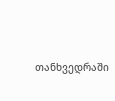თანხვედრაში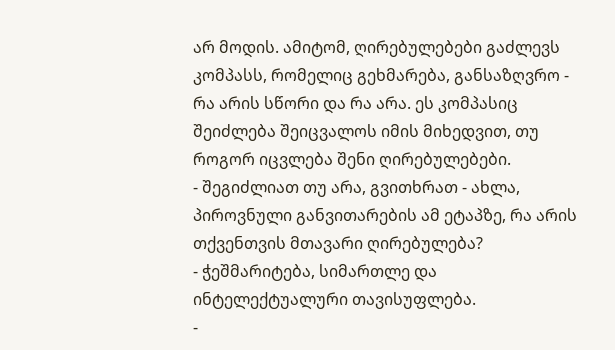არ მოდის. ამიტომ, ღირებულებები გაძლევს კომპასს, რომელიც გეხმარება, განსაზღვრო - რა არის სწორი და რა არა. ეს კომპასიც შეიძლება შეიცვალოს იმის მიხედვით, თუ როგორ იცვლება შენი ღირებულებები.
- შეგიძლიათ თუ არა, გვითხრათ - ახლა, პიროვნული განვითარების ამ ეტაპზე, რა არის თქვენთვის მთავარი ღირებულება?
- ჭეშმარიტება, სიმართლე და ინტელექტუალური თავისუფლება.
-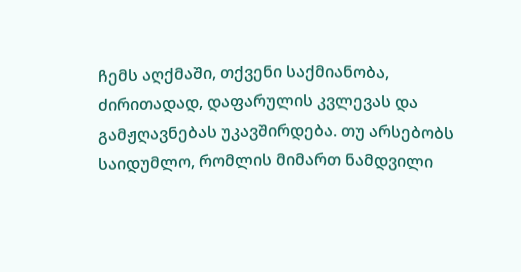ჩემს აღქმაში, თქვენი საქმიანობა, ძირითადად, დაფარულის კვლევას და გამჟღავნებას უკავშირდება. თუ არსებობს საიდუმლო, რომლის მიმართ ნამდვილი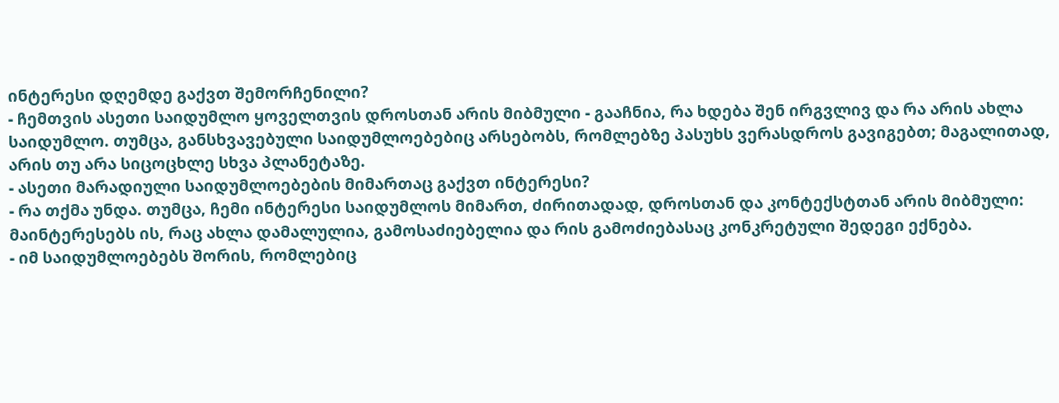ინტერესი დღემდე გაქვთ შემორჩენილი?
- ჩემთვის ასეთი საიდუმლო ყოველთვის დროსთან არის მიბმული - გააჩნია, რა ხდება შენ ირგვლივ და რა არის ახლა საიდუმლო. თუმცა, განსხვავებული საიდუმლოებებიც არსებობს, რომლებზე პასუხს ვერასდროს გავიგებთ; მაგალითად, არის თუ არა სიცოცხლე სხვა პლანეტაზე.
- ასეთი მარადიული საიდუმლოებების მიმართაც გაქვთ ინტერესი?
- რა თქმა უნდა. თუმცა, ჩემი ინტერესი საიდუმლოს მიმართ, ძირითადად, დროსთან და კონტექსტთან არის მიბმული: მაინტერესებს ის, რაც ახლა დამალულია, გამოსაძიებელია და რის გამოძიებასაც კონკრეტული შედეგი ექნება.
- იმ საიდუმლოებებს შორის, რომლებიც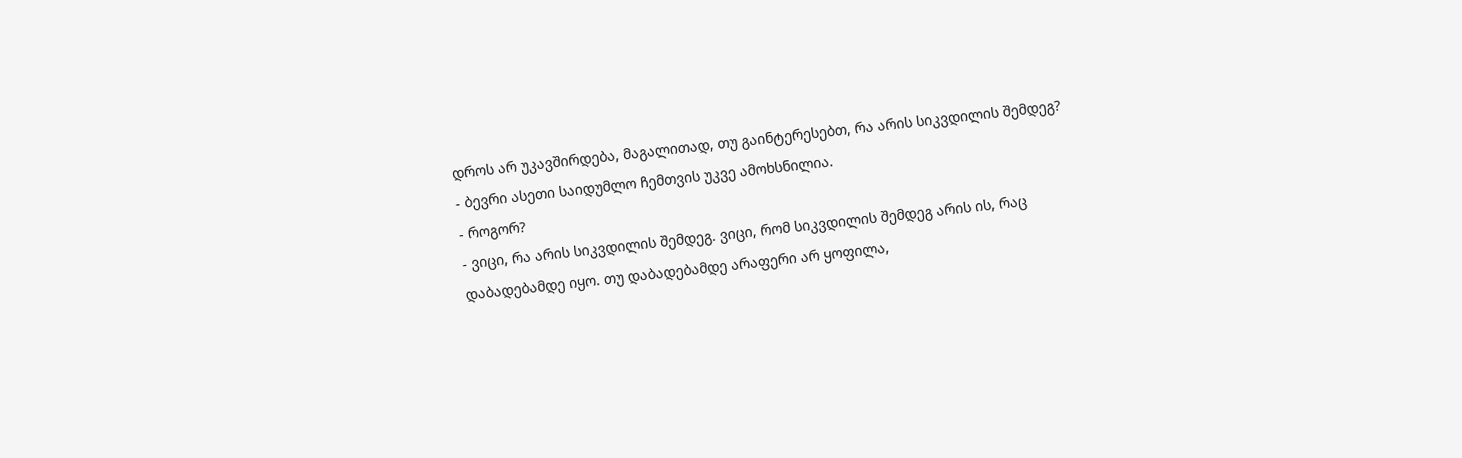დროს არ უკავშირდება, მაგალითად, თუ გაინტერესებთ, რა არის სიკვდილის შემდეგ?
- ბევრი ასეთი საიდუმლო ჩემთვის უკვე ამოხსნილია.
- როგორ?
- ვიცი, რა არის სიკვდილის შემდეგ. ვიცი, რომ სიკვდილის შემდეგ არის ის, რაც დაბადებამდე იყო. თუ დაბადებამდე არაფერი არ ყოფილა,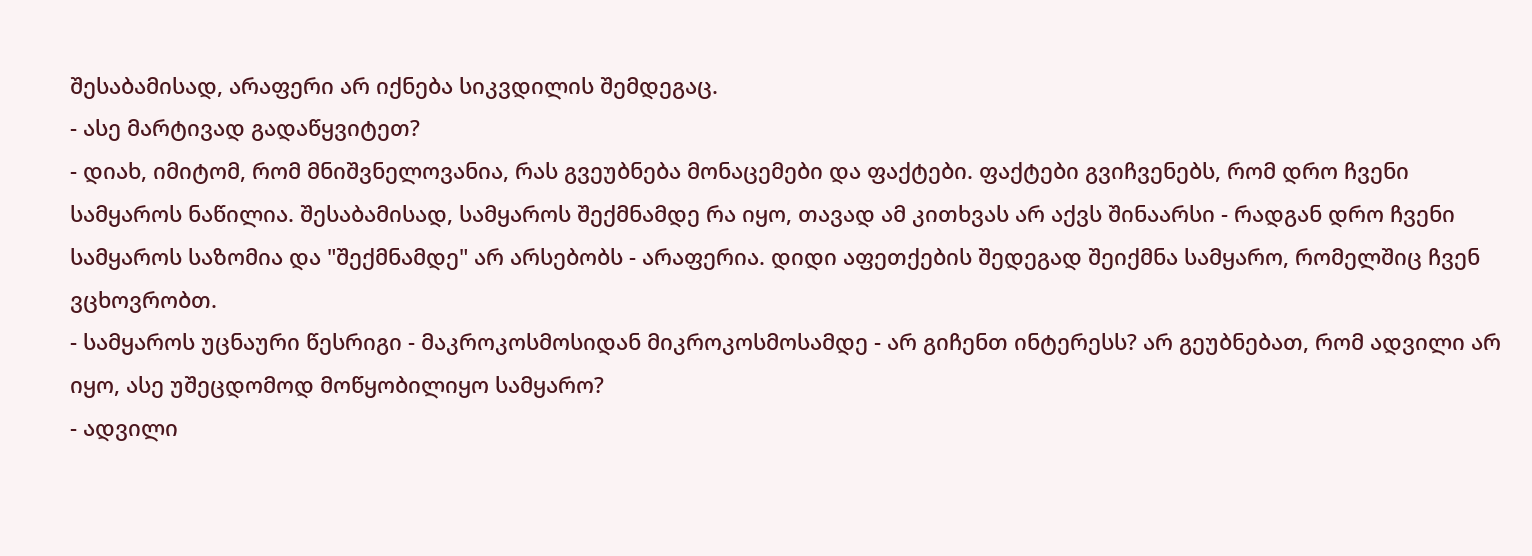შესაბამისად, არაფერი არ იქნება სიკვდილის შემდეგაც.
- ასე მარტივად გადაწყვიტეთ?
- დიახ, იმიტომ, რომ მნიშვნელოვანია, რას გვეუბნება მონაცემები და ფაქტები. ფაქტები გვიჩვენებს, რომ დრო ჩვენი სამყაროს ნაწილია. შესაბამისად, სამყაროს შექმნამდე რა იყო, თავად ამ კითხვას არ აქვს შინაარსი - რადგან დრო ჩვენი სამყაროს საზომია და "შექმნამდე" არ არსებობს - არაფერია. დიდი აფეთქების შედეგად შეიქმნა სამყარო, რომელშიც ჩვენ ვცხოვრობთ.
- სამყაროს უცნაური წესრიგი - მაკროკოსმოსიდან მიკროკოსმოსამდე - არ გიჩენთ ინტერესს? არ გეუბნებათ, რომ ადვილი არ იყო, ასე უშეცდომოდ მოწყობილიყო სამყარო?
- ადვილი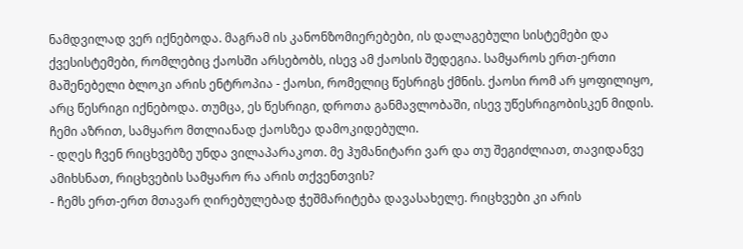ნამდვილად ვერ იქნებოდა. მაგრამ ის კანონზომიერებები, ის დალაგებული სისტემები და ქვესისტემები, რომლებიც ქაოსში არსებობს, ისევ ამ ქაოსის შედეგია. სამყაროს ერთ-ერთი მაშენებელი ბლოკი არის ენტროპია - ქაოსი, რომელიც წესრიგს ქმნის. ქაოსი რომ არ ყოფილიყო, არც წესრიგი იქნებოდა. თუმცა, ეს წესრიგი, დროთა განმავლობაში, ისევ უწესრიგობისკენ მიდის. ჩემი აზრით, სამყარო მთლიანად ქაოსზეა დამოკიდებული.
- დღეს ჩვენ რიცხვებზე უნდა ვილაპარაკოთ. მე ჰუმანიტარი ვარ და თუ შეგიძლიათ, თავიდანვე ამიხსნათ, რიცხვების სამყარო რა არის თქვენთვის?
- ჩემს ერთ-ერთ მთავარ ღირებულებად ჭეშმარიტება დავასახელე. რიცხვები კი არის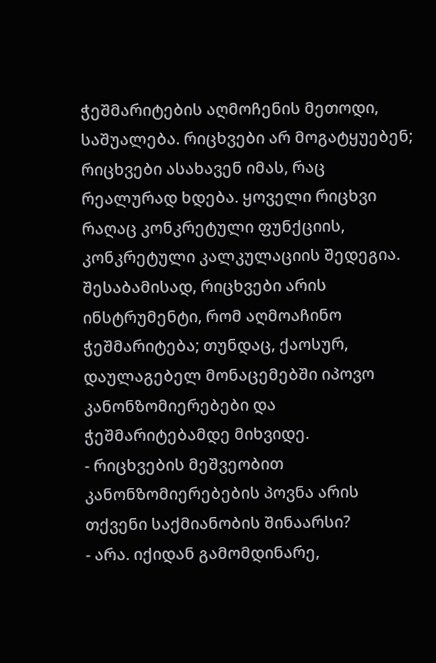ჭეშმარიტების აღმოჩენის მეთოდი, საშუალება. რიცხვები არ მოგატყუებენ; რიცხვები ასახავენ იმას, რაც რეალურად ხდება. ყოველი რიცხვი რაღაც კონკრეტული ფუნქციის, კონკრეტული კალკულაციის შედეგია. შესაბამისად, რიცხვები არის ინსტრუმენტი, რომ აღმოაჩინო ჭეშმარიტება; თუნდაც, ქაოსურ, დაულაგებელ მონაცემებში იპოვო კანონზომიერებები და ჭეშმარიტებამდე მიხვიდე.
- რიცხვების მეშვეობით კანონზომიერებების პოვნა არის თქვენი საქმიანობის შინაარსი?
- არა. იქიდან გამომდინარე,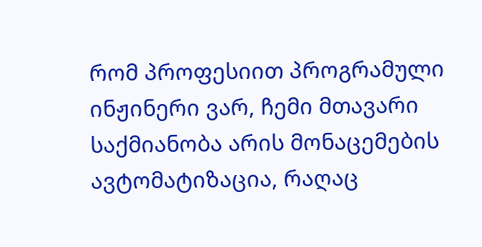რომ პროფესიით პროგრამული ინჟინერი ვარ, ჩემი მთავარი საქმიანობა არის მონაცემების ავტომატიზაცია, რაღაც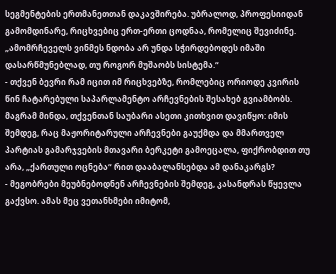სეგმენტების ერთმანეთთან დაკავშირება. უბრალოდ, პროფესიიდან გამომდინარე, რიცხვებიც ერთ-ერთი ცოდნაა, რომელიც შევიძინე.
„ამომრჩეველს ვინმეს ნდობა არ უნდა სჭირდებოდეს იმაში დასარწმუნებლად, თუ როგორ მუშაობს სისტემა.“
- თქვენ ბევრი რამ იცით იმ რიცხვებზე, რომლებიც ორიოდე კვირის წინ ჩატარებული საპარლამენტო არჩევნების შესახებ გვიამბობს. მაგრამ მინდა, თქვენთან საუბარი ასეთი კითხვით დავიწყო: იმის შემდეგ, რაც მაჟორიტარული არჩევნები გაუქმდა და მმართველ პარტიას გამარჯვების მთავარი ბერკეტი გამოეცალა, ფიქრობდით თუ არა, „ქართული ოცნება“ რით დააბალანსებდა ამ დანაკარგს?
- მეგობრები მეუბნებოდნენ არჩევნების შემდეგ, კასანდრას წყევლა გაქვსო. ამას მეც ვეთანხმები იმიტომ,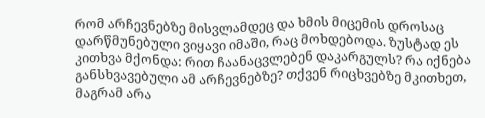რომ არჩევნებზე მისვლამდეც და ხმის მიცემის დროსაც დარწმუნებული ვიყავი იმაში, რაც მოხდებოდა. ზუსტად ეს კითხვა მქონდა: რით ჩაანაცვლებენ დაკარგულს? რა იქნება განსხვავებული ამ არჩევნებზე? თქვენ რიცხვებზე მკითხეთ, მაგრამ არა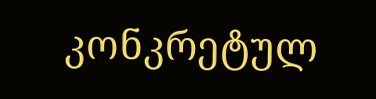კონკრეტულ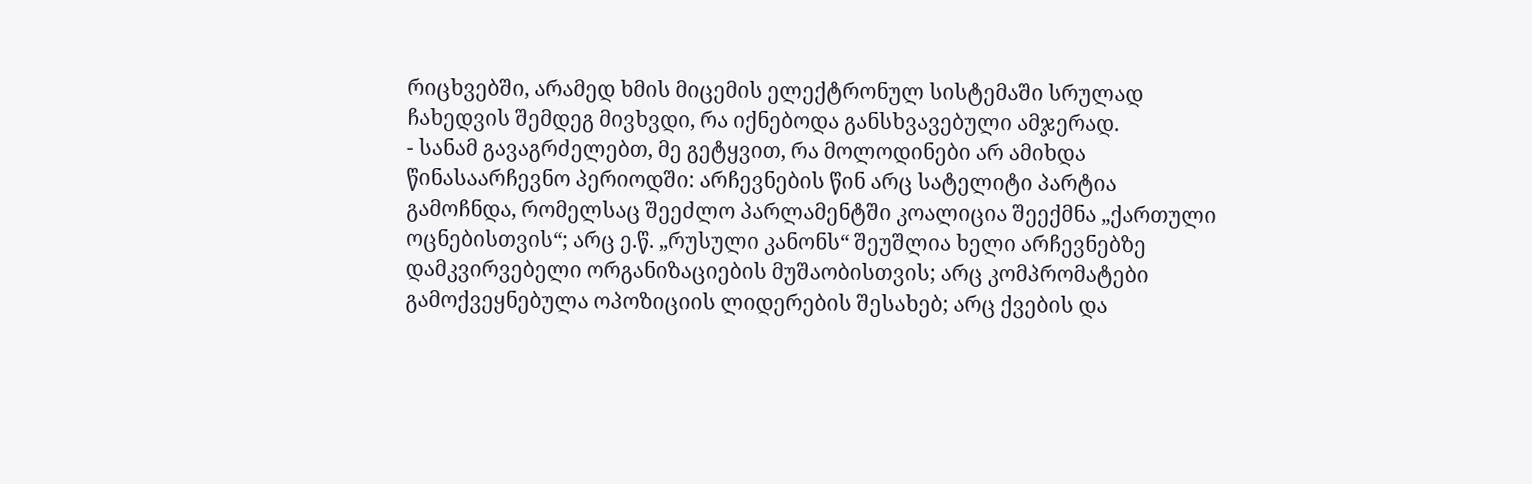რიცხვებში, არამედ ხმის მიცემის ელექტრონულ სისტემაში სრულად ჩახედვის შემდეგ მივხვდი, რა იქნებოდა განსხვავებული ამჯერად.
- სანამ გავაგრძელებთ, მე გეტყვით, რა მოლოდინები არ ამიხდა წინასაარჩევნო პერიოდში: არჩევნების წინ არც სატელიტი პარტია გამოჩნდა, რომელსაც შეეძლო პარლამენტში კოალიცია შეექმნა „ქართული ოცნებისთვის“; არც ე.წ. „რუსული კანონს“ შეუშლია ხელი არჩევნებზე დამკვირვებელი ორგანიზაციების მუშაობისთვის; არც კომპრომატები გამოქვეყნებულა ოპოზიციის ლიდერების შესახებ; არც ქვების და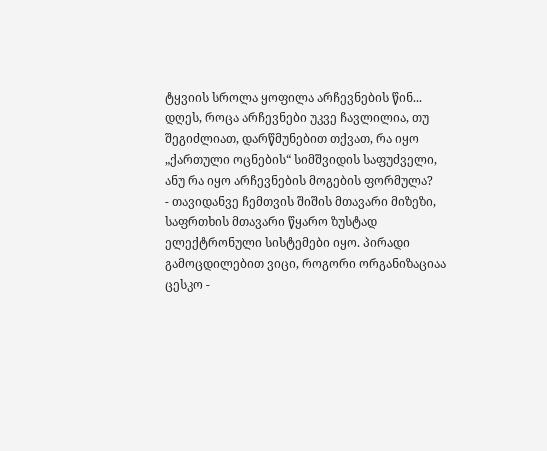ტყვიის სროლა ყოფილა არჩევნების წინ... დღეს, როცა არჩევნები უკვე ჩავლილია, თუ შეგიძლიათ, დარწმუნებით თქვათ, რა იყო „ქართული ოცნების“ სიმშვიდის საფუძველი, ანუ რა იყო არჩევნების მოგების ფორმულა?
- თავიდანვე ჩემთვის შიშის მთავარი მიზეზი, საფრთხის მთავარი წყარო ზუსტად ელექტრონული სისტემები იყო. პირადი გამოცდილებით ვიცი, როგორი ორგანიზაციაა ცესკო -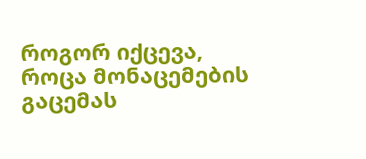როგორ იქცევა, როცა მონაცემების გაცემას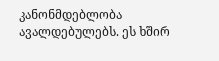კანონმდებლობა ავალდებულებს. ეს ხშირ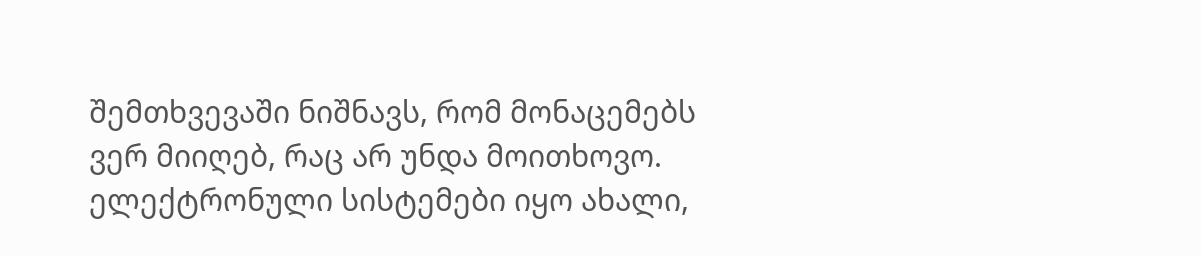შემთხვევაში ნიშნავს, რომ მონაცემებს ვერ მიიღებ, რაც არ უნდა მოითხოვო. ელექტრონული სისტემები იყო ახალი,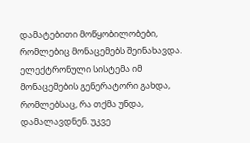დამატებითი მოწყობილობები, რომლებიც მონაცემებს შეინახავდა. ელექტრონული სისტემა იმ მონაცემების გენერატორი გახდა, რომლებსაც, რა თქმა უნდა, დამალავდნენ. უკვე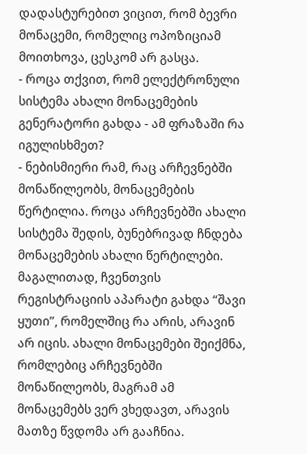დადასტურებით ვიცით, რომ ბევრი მონაცემი, რომელიც ოპოზიციამ მოითხოვა, ცესკომ არ გასცა.
- როცა თქვით, რომ ელექტრონული სისტემა ახალი მონაცემების გენერატორი გახდა - ამ ფრაზაში რა იგულისხმეთ?
- ნებისმიერი რამ, რაც არჩევნებში მონაწილეობს, მონაცემების წერტილია. როცა არჩევნებში ახალი სისტემა შედის, ბუნებრივად ჩნდება მონაცემების ახალი წერტილები. მაგალითად, ჩვენთვის რეგისტრაციის აპარატი გახდა “შავი ყუთი”, რომელშიც რა არის, არავინ არ იცის. ახალი მონაცემები შეიქმნა, რომლებიც არჩევნებში მონაწილეობს, მაგრამ ამ მონაცემებს ვერ ვხედავთ, არავის მათზე წვდომა არ გააჩნია.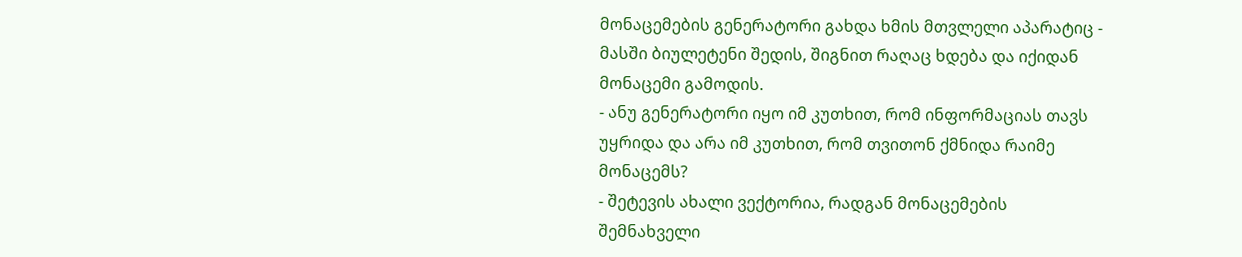მონაცემების გენერატორი გახდა ხმის მთვლელი აპარატიც - მასში ბიულეტენი შედის, შიგნით რაღაც ხდება და იქიდან მონაცემი გამოდის.
- ანუ გენერატორი იყო იმ კუთხით, რომ ინფორმაციას თავს უყრიდა და არა იმ კუთხით, რომ თვითონ ქმნიდა რაიმე მონაცემს?
- შეტევის ახალი ვექტორია, რადგან მონაცემების შემნახველი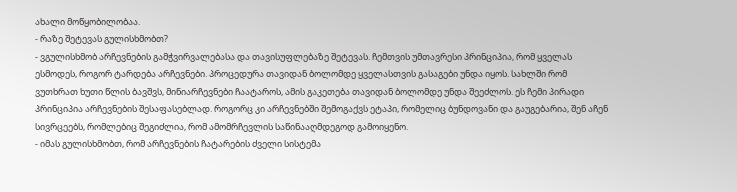ახალი მოწყობილობაა.
- რაზე შეტევას გულისხმობთ?
- ვგულისხმობ არჩევნების გამჭვირვალებასა და თავისუფლებაზე შეტევას. ჩემთვის უმთავრესი პრინციპია, რომ ყველას ესმოდეს, როგორ ტარდება არჩევნები. პროცედურა თავიდან ბოლომდე ყველასთვის გასაგები უნდა იყოს. სახლში რომ ვუთხრათ ხუთი წლის ბავშვს, მინიარჩევნები ჩაატაროს, ამის გაკეთება თავიდან ბოლომდე უნდა შეეძლოს. ეს ჩემი პირადი პრინციპია არჩევნების შესაფასებლად. როგორც კი არჩევნებში შემოგაქვს ეტაპი, რომელიც ბუნდოვანი და გაუგებარია, შენ აჩენ სივრცეებს, რომლებიც შეგიძლია, რომ ამომრჩევლის საწინააღმდეგოდ გამოიყენო.
- იმას გულისხმობთ, რომ არჩევნების ჩატარების ძველი სისტემა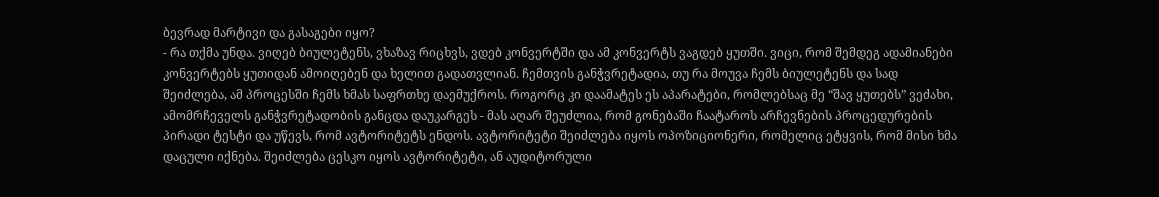ბევრად მარტივი და გასაგები იყო?
- რა თქმა უნდა. ვიღებ ბიულეტენს, ვხაზავ რიცხვს, ვდებ კონვერტში და ამ კონვერტს ვაგდებ ყუთში. ვიცი, რომ შემდეგ ადამიანები კონვერტებს ყუთიდან ამოიღებენ და ხელით გადათვლიან. ჩემთვის განჭვრეტადია, თუ რა მოუვა ჩემს ბიულეტენს და სად შეიძლება, ამ პროცესში ჩემს ხმას საფრთხე დაემუქროს. როგორც კი დაამატეს ეს აპარატები, რომლებსაც მე “შავ ყუთებს” ვეძახი, ამომრჩეველს განჭვრეტადობის განცდა დაუკარგეს - მას აღარ შეუძლია, რომ გონებაში ჩაატაროს არჩევნების პროცედურების პირადი ტესტი და უწევს, რომ ავტორიტეტს ენდოს. ავტორიტეტი შეიძლება იყოს ოპოზიციონერი, რომელიც ეტყვის, რომ მისი ხმა დაცული იქნება. შეიძლება ცესკო იყოს ავტორიტეტი, ან აუდიტორული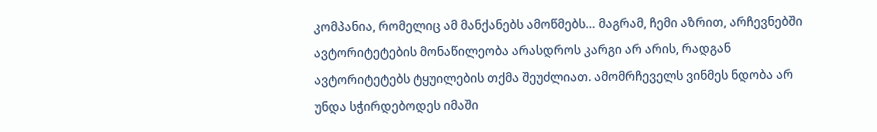კომპანია, რომელიც ამ მანქანებს ამოწმებს… მაგრამ, ჩემი აზრით, არჩევნებში ავტორიტეტების მონაწილეობა არასდროს კარგი არ არის, რადგან ავტორიტეტებს ტყუილების თქმა შეუძლიათ. ამომრჩეველს ვინმეს ნდობა არ უნდა სჭირდებოდეს იმაში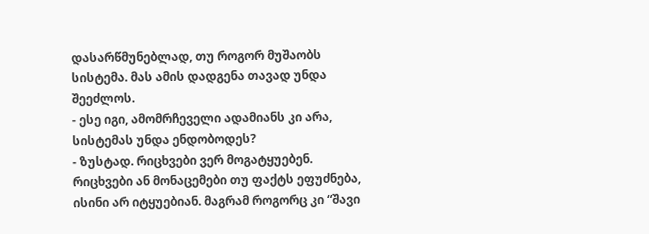დასარწმუნებლად, თუ როგორ მუშაობს სისტემა. მას ამის დადგენა თავად უნდა შეეძლოს.
- ესე იგი, ამომრჩეველი ადამიანს კი არა, სისტემას უნდა ენდობოდეს?
- ზუსტად. რიცხვები ვერ მოგატყუებენ. რიცხვები ან მონაცემები თუ ფაქტს ეფუძნება, ისინი არ იტყუებიან. მაგრამ როგორც კი “შავი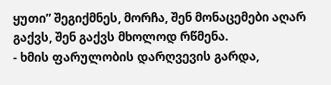ყუთი” შეგიქმნეს, მორჩა, შენ მონაცემები აღარ გაქვს, შენ გაქვს მხოლოდ რწმენა.
- ხმის ფარულობის დარღვევის გარდა,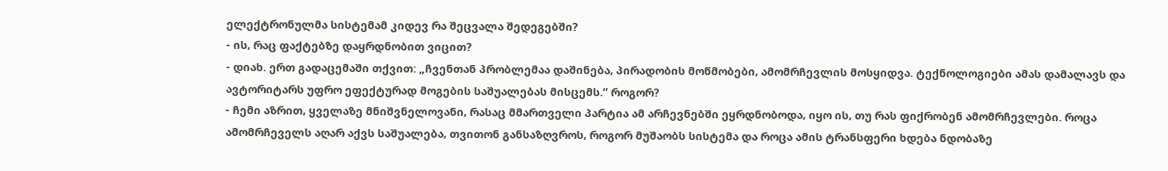ელექტრონულმა სისტემამ კიდევ რა შეცვალა შედეგებში?
- ის, რაც ფაქტებზე დაყრდნობით ვიცით?
- დიახ. ერთ გადაცემაში თქვით: „ჩვენთან პრობლემაა დაშინება, პირადობის მოწმობები, ამომრჩევლის მოსყიდვა. ტექნოლოგიები ამას დამალავს და ავტორიტარს უფრო ეფექტურად მოგების საშუალებას მისცემს.” როგორ?
- ჩემი აზრით, ყველაზე მნიშვნელოვანი, რასაც მმართველი პარტია ამ არჩევნებში ეყრდნობოდა, იყო ის, თუ რას ფიქრობენ ამომრჩევლები. როცა ამომრჩეველს აღარ აქვს საშუალება, თვითონ განსაზღვროს, როგორ მუშაობს სისტემა და როცა ამის ტრანსფერი ხდება ნდობაზე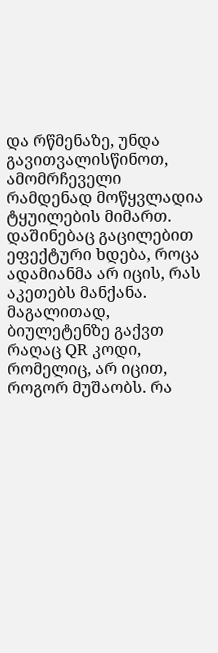და რწმენაზე, უნდა გავითვალისწინოთ, ამომრჩეველი რამდენად მოწყვლადია ტყუილების მიმართ. დაშინებაც გაცილებით ეფექტური ხდება, როცა ადამიანმა არ იცის, რას აკეთებს მანქანა. მაგალითად, ბიულეტენზე გაქვთ რაღაც QR კოდი, რომელიც, არ იცით, როგორ მუშაობს. რა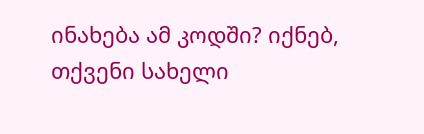ინახება ამ კოდში? იქნებ, თქვენი სახელი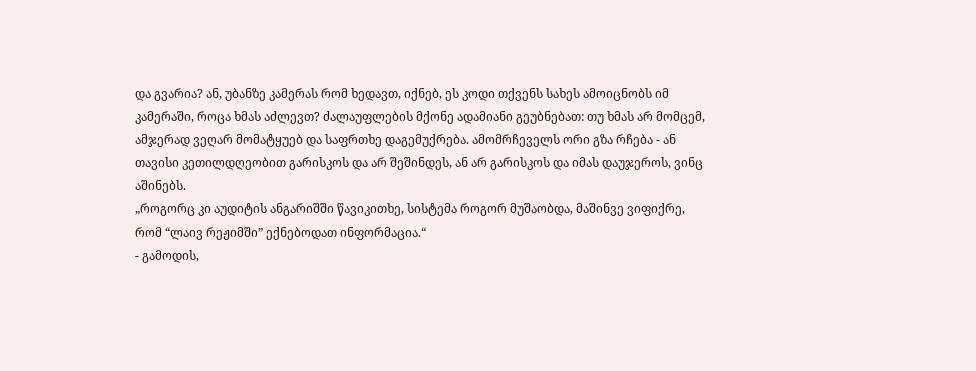და გვარია? ან, უბანზე კამერას რომ ხედავთ, იქნებ, ეს კოდი თქვენს სახეს ამოიცნობს იმ კამერაში, როცა ხმას აძლევთ? ძალაუფლების მქონე ადამიანი გეუბნებათ: თუ ხმას არ მომცემ, ამჯერად ვეღარ მომატყუებ და საფრთხე დაგემუქრება. ამომრჩეველს ორი გზა რჩება - ან თავისი კეთილდღეობით გარისკოს და არ შეშინდეს, ან არ გარისკოს და იმას დაუჯეროს, ვინც აშინებს.
„როგორც კი აუდიტის ანგარიშში წავიკითხე, სისტემა როგორ მუშაობდა, მაშინვე ვიფიქრე, რომ “ლაივ რეჟიმში” ექნებოდათ ინფორმაცია.“
- გამოდის,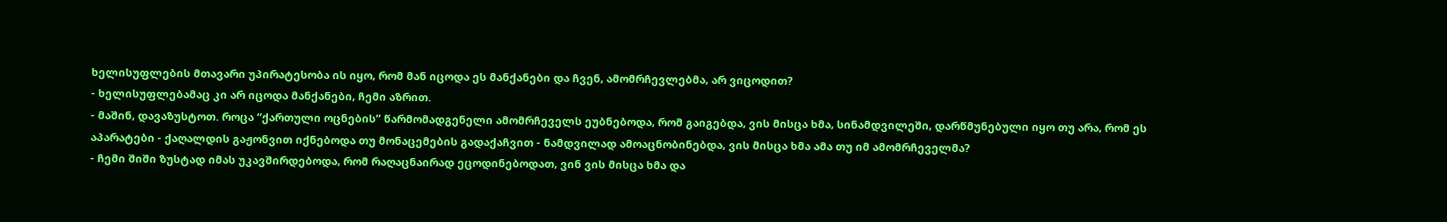ხელისუფლების მთავარი უპირატესობა ის იყო, რომ მან იცოდა ეს მანქანები და ჩვენ, ამომრჩევლებმა, არ ვიცოდით?
- ხელისუფლებამაც კი არ იცოდა მანქანები, ჩემი აზრით.
- მაშინ, დავაზუსტოთ. როცა “ქართული ოცნების” წარმომადგენელი ამომრჩეველს ეუბნებოდა, რომ გაიგებდა, ვის მისცა ხმა, სინამდვილეში, დარწმუნებული იყო თუ არა, რომ ეს აპარატები - ქაღალდის გაჟონვით იქნებოდა თუ მონაცემების გადაქაჩვით - ნამდვილად ამოაცნობინებდა, ვის მისცა ხმა ამა თუ იმ ამომრჩეველმა?
- ჩემი შიში ზუსტად იმას უკავშირდებოდა, რომ რაღაცნაირად ეცოდინებოდათ, ვინ ვის მისცა ხმა და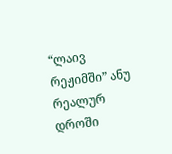“ლაივ რეჟიმში” ანუ რეალურ დროში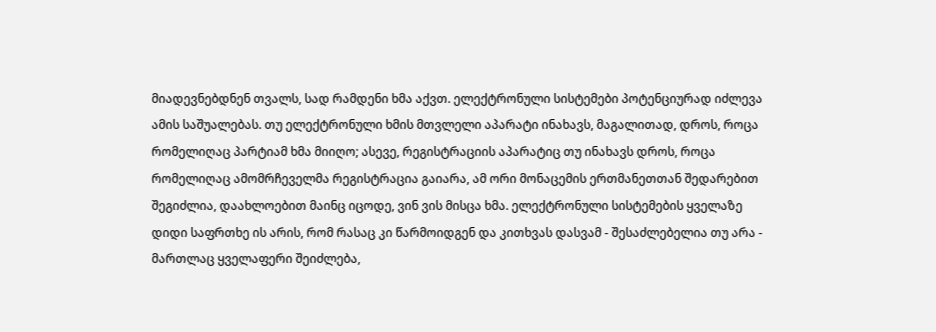მიადევნებდნენ თვალს, სად რამდენი ხმა აქვთ. ელექტრონული სისტემები პოტენციურად იძლევა ამის საშუალებას. თუ ელექტრონული ხმის მთვლელი აპარატი ინახავს, მაგალითად, დროს, როცა რომელიღაც პარტიამ ხმა მიიღო; ასევე, რეგისტრაციის აპარატიც თუ ინახავს დროს, როცა რომელიღაც ამომრჩეველმა რეგისტრაცია გაიარა, ამ ორი მონაცემის ერთმანეთთან შედარებით შეგიძლია, დაახლოებით მაინც იცოდე, ვინ ვის მისცა ხმა. ელექტრონული სისტემების ყველაზე დიდი საფრთხე ის არის, რომ რასაც კი წარმოიდგენ და კითხვას დასვამ - შესაძლებელია თუ არა - მართლაც ყველაფერი შეიძლება,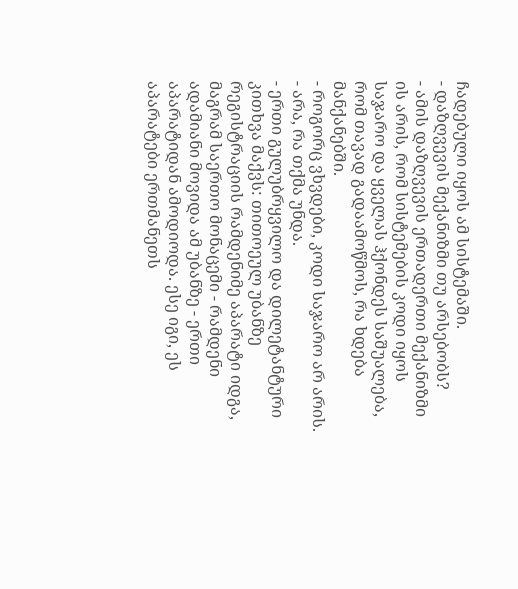ჩადებული იყოს ამ სისტემაში.
- დაზღვევის მექანიზმი თუ არსებობს?
- ამის დაზღვევის ერთადერთი მექანიზმი ის არის, რომ სისტემების კოდი იყოს საჯარო და ყველას ჰქონდეს საშუალება, რომ თავად გადაამოწმოს, რა ხდება მანქანებში.
- როგორც ვხვდები, კოდი საჯარო არ არის.
- არა, რა თქმა უნდა.
- ერთი გულუბრყვილო და დილეტანტური კითხვა მაქვს: თითოეულ უბანზე რეგისტრაციის რამდენიმე აპარატი იდგა, მაგრამ საერთო მონაცემი - რამდენი ადამიანი მოვიდა ამ უბანზე - ერთი აპარატიდან ამოდიოდა. ესე იგი, ეს აპარატები ერთმანეთს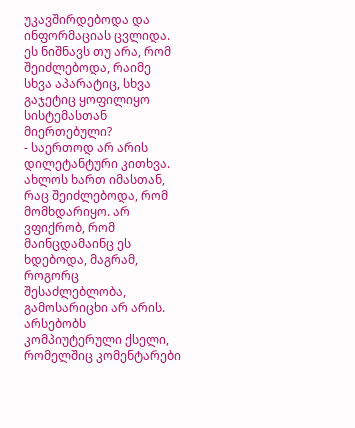უკავშირდებოდა და ინფორმაციას ცვლიდა. ეს ნიშნავს თუ არა, რომ შეიძლებოდა, რაიმე სხვა აპარატიც, სხვა გაჯეტიც ყოფილიყო სისტემასთან მიერთებული?
- საერთოდ არ არის დილეტანტური კითხვა. ახლოს ხართ იმასთან, რაც შეიძლებოდა, რომ მომხდარიყო. არ ვფიქრობ, რომ მაინცდამაინც ეს ხდებოდა, მაგრამ, როგორც შესაძლებლობა, გამოსარიცხი არ არის. არსებობს კომპიუტერული ქსელი, რომელშიც კომენტარები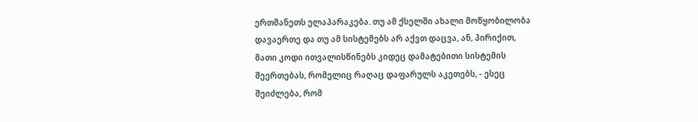ერთმანეთს ელაპარაკება. თუ ამ ქსელში ახალი მოწყობილობა დავაერთე და თუ ამ სისტემებს არ აქვთ დაცვა, ან, პირიქით, მათი კოდი ითვალისწინებს კიდეც დამატებითი სისტემის შეერთებას, რომელიც რაღაც დაფარულს აკეთებს, - ესეც შეიძლება, რომ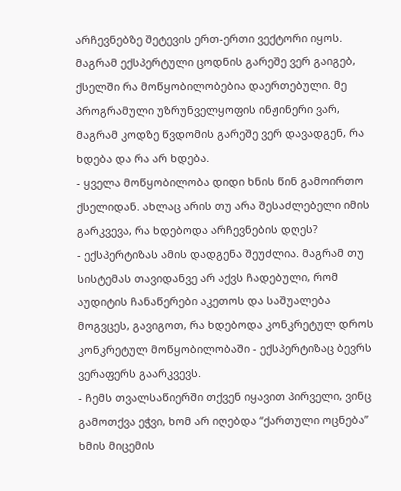არჩევნებზე შეტევის ერთ-ერთი ვექტორი იყოს. მაგრამ ექსპერტული ცოდნის გარეშე ვერ გაიგებ, ქსელში რა მოწყობილობებია დაერთებული. მე პროგრამული უზრუნველყოფის ინჟინერი ვარ, მაგრამ კოდზე წვდომის გარეშე ვერ დავადგენ, რა ხდება და რა არ ხდება.
- ყველა მოწყობილობა დიდი ხნის წინ გამოირთო ქსელიდან. ახლაც არის თუ არა შესაძლებელი იმის გარკვევა, რა ხდებოდა არჩევნების დღეს?
- ექსპერტიზას ამის დადგენა შეუძლია. მაგრამ თუ სისტემას თავიდანვე არ აქვს ჩადებული, რომ აუდიტის ჩანაწერები აკეთოს და საშუალება მოგვცეს, გავიგოთ, რა ხდებოდა კონკრეტულ დროს კონკრეტულ მოწყობილობაში - ექსპერტიზაც ბევრს ვერაფერს გაარკვევს.
- ჩემს თვალსაწიერში თქვენ იყავით პირველი, ვინც გამოთქვა ეჭვი, ხომ არ იღებდა “ქართული ოცნება” ხმის მიცემის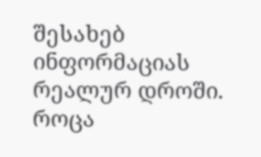შესახებ ინფორმაციას რეალურ დროში. როცა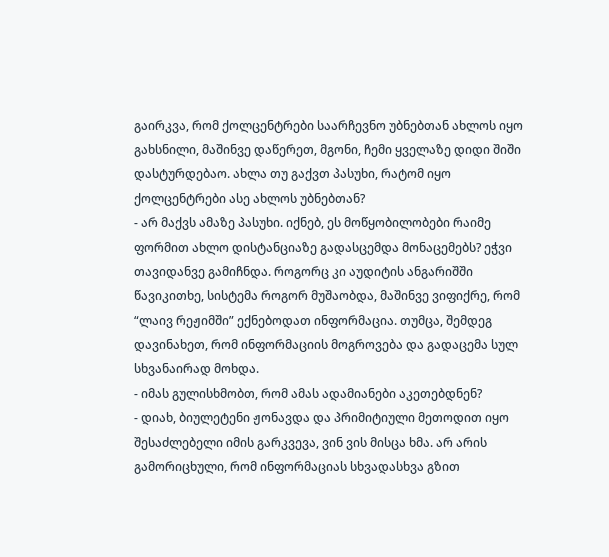გაირკვა, რომ ქოლცენტრები საარჩევნო უბნებთან ახლოს იყო გახსნილი, მაშინვე დაწერეთ, მგონი, ჩემი ყველაზე დიდი შიში დასტურდებაო. ახლა თუ გაქვთ პასუხი, რატომ იყო ქოლცენტრები ასე ახლოს უბნებთან?
- არ მაქვს ამაზე პასუხი. იქნებ, ეს მოწყობილობები რაიმე ფორმით ახლო დისტანციაზე გადასცემდა მონაცემებს? ეჭვი თავიდანვე გამიჩნდა. როგორც კი აუდიტის ანგარიშში წავიკითხე, სისტემა როგორ მუშაობდა, მაშინვე ვიფიქრე, რომ “ლაივ რეჟიმში” ექნებოდათ ინფორმაცია. თუმცა, შემდეგ დავინახეთ, რომ ინფორმაციის მოგროვება და გადაცემა სულ სხვანაირად მოხდა.
- იმას გულისხმობთ, რომ ამას ადამიანები აკეთებდნენ?
- დიახ, ბიულეტენი ჟონავდა და პრიმიტიული მეთოდით იყო შესაძლებელი იმის გარკვევა, ვინ ვის მისცა ხმა. არ არის გამორიცხული, რომ ინფორმაციას სხვადასხვა გზით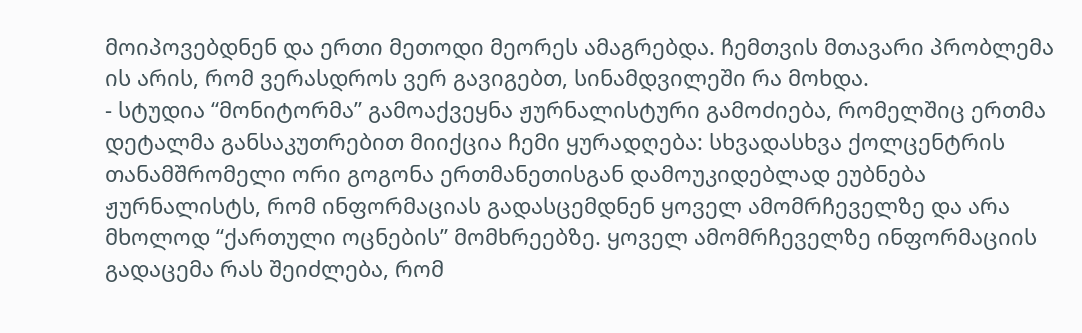მოიპოვებდნენ და ერთი მეთოდი მეორეს ამაგრებდა. ჩემთვის მთავარი პრობლემა ის არის, რომ ვერასდროს ვერ გავიგებთ, სინამდვილეში რა მოხდა.
- სტუდია “მონიტორმა” გამოაქვეყნა ჟურნალისტური გამოძიება, რომელშიც ერთმა დეტალმა განსაკუთრებით მიიქცია ჩემი ყურადღება: სხვადასხვა ქოლცენტრის თანამშრომელი ორი გოგონა ერთმანეთისგან დამოუკიდებლად ეუბნება ჟურნალისტს, რომ ინფორმაციას გადასცემდნენ ყოველ ამომრჩეველზე და არა მხოლოდ “ქართული ოცნების” მომხრეებზე. ყოველ ამომრჩეველზე ინფორმაციის გადაცემა რას შეიძლება, რომ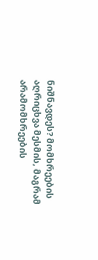ნიშნავდეს? მომხრეების აღრიცხვა მესმის, მაგრამ არამომხრეების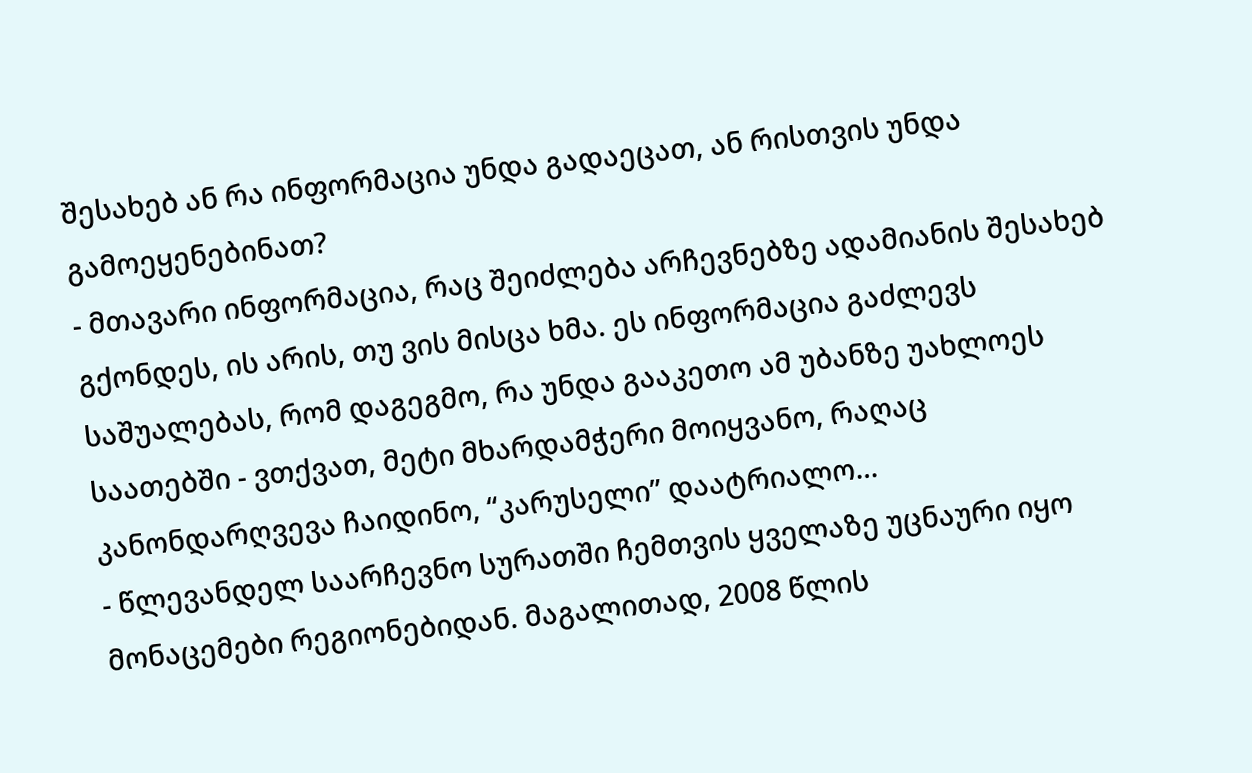შესახებ ან რა ინფორმაცია უნდა გადაეცათ, ან რისთვის უნდა გამოეყენებინათ?
- მთავარი ინფორმაცია, რაც შეიძლება არჩევნებზე ადამიანის შესახებ გქონდეს, ის არის, თუ ვის მისცა ხმა. ეს ინფორმაცია გაძლევს საშუალებას, რომ დაგეგმო, რა უნდა გააკეთო ამ უბანზე უახლოეს საათებში - ვთქვათ, მეტი მხარდამჭერი მოიყვანო, რაღაც კანონდარღვევა ჩაიდინო, “კარუსელი” დაატრიალო…
- წლევანდელ საარჩევნო სურათში ჩემთვის ყველაზე უცნაური იყო მონაცემები რეგიონებიდან. მაგალითად, 2008 წლის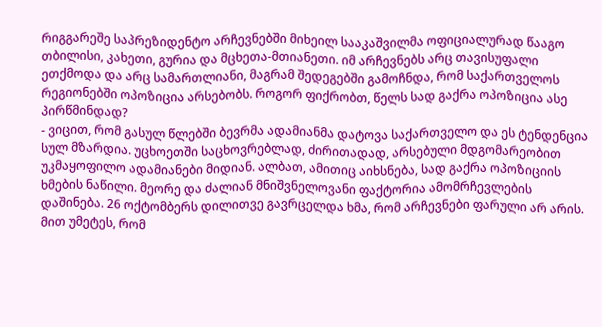რიგგარეშე საპრეზიდენტო არჩევნებში მიხეილ სააკაშვილმა ოფიციალურად წააგო თბილისი, კახეთი, გურია და მცხეთა-მთიანეთი. იმ არჩევნებს არც თავისუფალი ეთქმოდა და არც სამართლიანი, მაგრამ შედეგებში გამოჩნდა, რომ საქართველოს რეგიონებში ოპოზიცია არსებობს. როგორ ფიქრობთ, წელს სად გაქრა ოპოზიცია ასე პირწმინდად?
- ვიცით, რომ გასულ წლებში ბევრმა ადამიანმა დატოვა საქართველო და ეს ტენდენცია სულ მზარდია. უცხოეთში საცხოვრებლად, ძირითადად, არსებული მდგომარეობით უკმაყოფილო ადამიანები მიდიან. ალბათ, ამითიც აიხსნება, სად გაქრა ოპოზიციის ხმების ნაწილი. მეორე და ძალიან მნიშვნელოვანი ფაქტორია ამომრჩევლების დაშინება. 26 ოქტომბერს დილითვე გავრცელდა ხმა, რომ არჩევნები ფარული არ არის. მით უმეტეს, რომ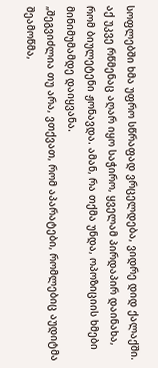სოფლებში ხმა უფრო სწრაფად ვრცელდება, ვიდრე დიდ ქალაქში. აქ უკვე რწმენაც აღარ იყო საჭირო, ყველამ პირდაპირ დაინახა, რომ ბიულეტენი ჟონავდა. ამან, რა თქმა უნდა, ოპოზიციის ხმები მინიმუმამდე დაიყვანა.
„შეგვიძლია თუ არა, ვთქვათ, რომ აპარატები, რომლებიც აუდიტმა შეამოწმა,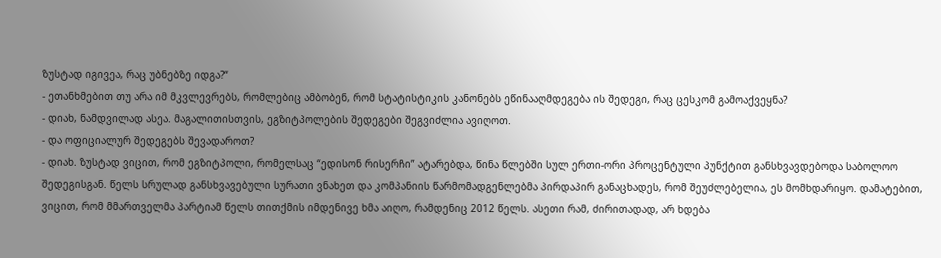ზუსტად იგივეა, რაც უბნებზე იდგა?“
- ეთანხმებით თუ არა იმ მკვლევრებს, რომლებიც ამბობენ, რომ სტატისტიკის კანონებს ეწინააღმდეგება ის შედეგი, რაც ცესკომ გამოაქვეყნა?
- დიახ, ნამდვილად ასეა. მაგალითისთვის, ეგზიტპოლების შედეგები შეგვიძლია ავიღოთ.
- და ოფიციალურ შედეგებს შევადაროთ?
- დიახ. ზუსტად ვიცით, რომ ეგზიტპოლი, რომელსაც “ედისონ რისერჩი” ატარებდა, წინა წლებში სულ ერთი-ორი პროცენტული პუნქტით განსხვავდებოდა საბოლოო შედეგისგან. წელს სრულად განსხვავებული სურათი ვნახეთ და კომპანიის წარმომადგენლებმა პირდაპირ განაცხადეს, რომ შეუძლებელია, ეს მომხდარიყო. დამატებით, ვიცით, რომ მმართველმა პარტიამ წელს თითქმის იმდენივე ხმა აიღო, რამდენიც 2012 წელს. ასეთი რამ, ძირითადად, არ ხდება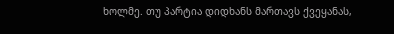ხოლმე. თუ პარტია დიდხანს მართავს ქვეყანას,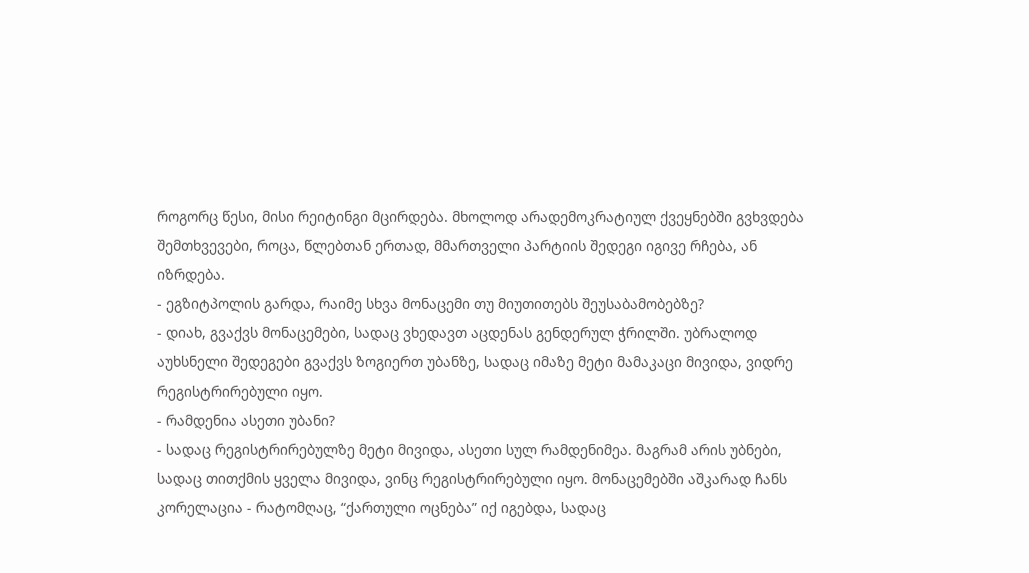როგორც წესი, მისი რეიტინგი მცირდება. მხოლოდ არადემოკრატიულ ქვეყნებში გვხვდება შემთხვევები, როცა, წლებთან ერთად, მმართველი პარტიის შედეგი იგივე რჩება, ან იზრდება.
- ეგზიტპოლის გარდა, რაიმე სხვა მონაცემი თუ მიუთითებს შეუსაბამობებზე?
- დიახ, გვაქვს მონაცემები, სადაც ვხედავთ აცდენას გენდერულ ჭრილში. უბრალოდ აუხსნელი შედეგები გვაქვს ზოგიერთ უბანზე, სადაც იმაზე მეტი მამაკაცი მივიდა, ვიდრე რეგისტრირებული იყო.
- რამდენია ასეთი უბანი?
- სადაც რეგისტრირებულზე მეტი მივიდა, ასეთი სულ რამდენიმეა. მაგრამ არის უბნები, სადაც თითქმის ყველა მივიდა, ვინც რეგისტრირებული იყო. მონაცემებში აშკარად ჩანს კორელაცია - რატომღაც, “ქართული ოცნება” იქ იგებდა, სადაც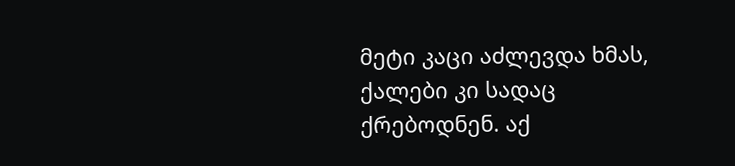მეტი კაცი აძლევდა ხმას, ქალები კი სადაც ქრებოდნენ. აქ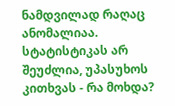ნამდვილად რაღაც ანომალიაა. სტატისტიკას არ შეუძლია, უპასუხოს კითხვას - რა მოხდა?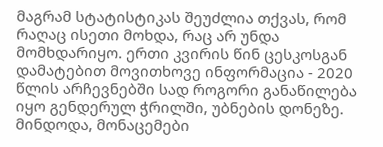მაგრამ სტატისტიკას შეუძლია თქვას, რომ რაღაც ისეთი მოხდა, რაც არ უნდა მომხდარიყო. ერთი კვირის წინ ცესკოსგან დამატებით მოვითხოვე ინფორმაცია - 2020 წლის არჩევნებში სად როგორი განაწილება იყო გენდერულ ჭრილში, უბნების დონეზე. მინდოდა, მონაცემები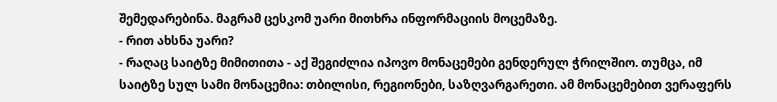შემედარებინა. მაგრამ ცესკომ უარი მითხრა ინფორმაციის მოცემაზე.
- რით ახსნა უარი?
- რაღაც საიტზე მიმითითა - აქ შეგიძლია იპოვო მონაცემები გენდერულ ჭრილშიო. თუმცა, იმ საიტზე სულ სამი მონაცემია: თბილისი, რეგიონები, საზღვარგარეთი. ამ მონაცემებით ვერაფერს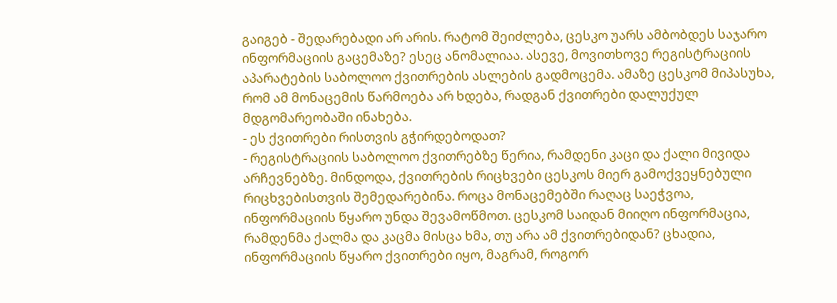გაიგებ - შედარებადი არ არის. რატომ შეიძლება, ცესკო უარს ამბობდეს საჯარო ინფორმაციის გაცემაზე? ესეც ანომალიაა. ასევე, მოვითხოვე რეგისტრაციის აპარატების საბოლოო ქვითრების ასლების გადმოცემა. ამაზე ცესკომ მიპასუხა, რომ ამ მონაცემის წარმოება არ ხდება, რადგან ქვითრები დალუქულ მდგომარეობაში ინახება.
- ეს ქვითრები რისთვის გჭირდებოდათ?
- რეგისტრაციის საბოლოო ქვითრებზე წერია, რამდენი კაცი და ქალი მივიდა არჩევნებზე. მინდოდა, ქვითრების რიცხვები ცესკოს მიერ გამოქვეყნებული რიცხვებისთვის შემედარებინა. როცა მონაცემებში რაღაც საეჭვოა, ინფორმაციის წყარო უნდა შევამოწმოთ. ცესკომ საიდან მიიღო ინფორმაცია, რამდენმა ქალმა და კაცმა მისცა ხმა, თუ არა ამ ქვითრებიდან? ცხადია, ინფორმაციის წყარო ქვითრები იყო, მაგრამ, როგორ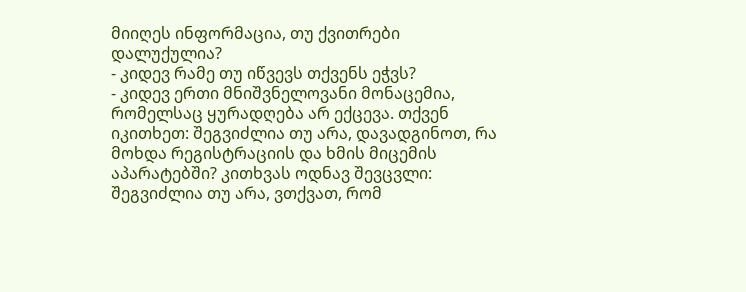მიიღეს ინფორმაცია, თუ ქვითრები დალუქულია?
- კიდევ რამე თუ იწვევს თქვენს ეჭვს?
- კიდევ ერთი მნიშვნელოვანი მონაცემია, რომელსაც ყურადღება არ ექცევა. თქვენ იკითხეთ: შეგვიძლია თუ არა, დავადგინოთ, რა მოხდა რეგისტრაციის და ხმის მიცემის აპარატებში? კითხვას ოდნავ შევცვლი: შეგვიძლია თუ არა, ვთქვათ, რომ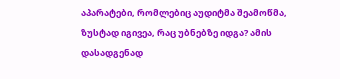აპარატები, რომლებიც აუდიტმა შეამოწმა, ზუსტად იგივეა, რაც უბნებზე იდგა? ამის დასადგენად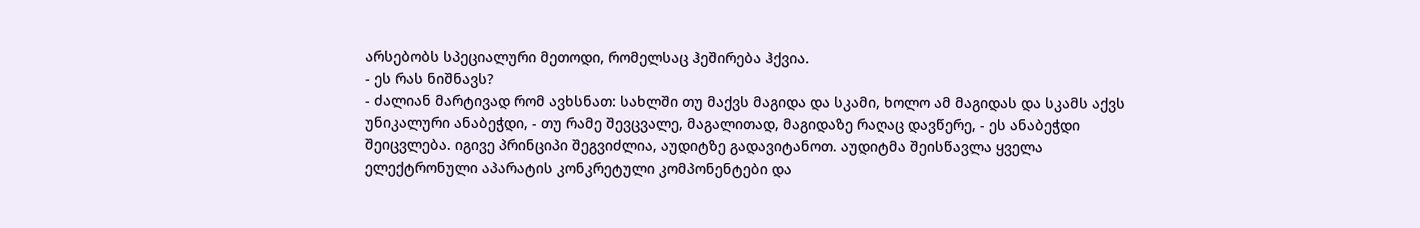არსებობს სპეციალური მეთოდი, რომელსაც ჰეშირება ჰქვია.
- ეს რას ნიშნავს?
- ძალიან მარტივად რომ ავხსნათ: სახლში თუ მაქვს მაგიდა და სკამი, ხოლო ამ მაგიდას და სკამს აქვს უნიკალური ანაბეჭდი, - თუ რამე შევცვალე, მაგალითად, მაგიდაზე რაღაც დავწერე, - ეს ანაბეჭდი შეიცვლება. იგივე პრინციპი შეგვიძლია, აუდიტზე გადავიტანოთ. აუდიტმა შეისწავლა ყველა ელექტრონული აპარატის კონკრეტული კომპონენტები და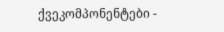ქვეკომპონენტები -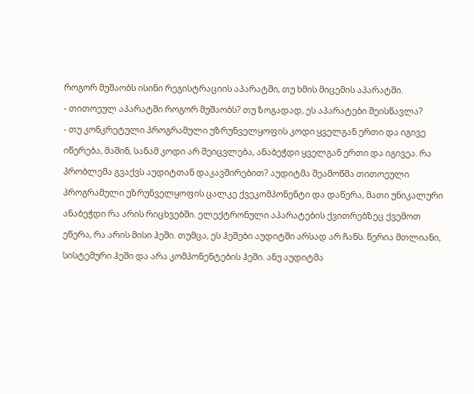როგორ მუშაობს ისინი რეგისტრაციის აპარატში, თუ ხმის მიცემის აპარატში.
- თითოეულ აპარატში როგორ მუშაობს? თუ ზოგადად, ეს აპარატები შეისწავლა?
- თუ კონკრეტული პროგრამული უზრუნველყოფის კოდი ყველგან ერთი და იგივე იწერება, მაშინ, სანამ კოდი არ შეიცვლება, ანაბეჭდი ყველგან ერთი და იგივეა. რა პრობლემა გვაქვს აუდიტთან დაკავშირებით? აუდიტმა შეამოწმა თითოეული პროგრამული უზრუნველყოფის ცალკე ქვეკომპონენტი და დაწერა, მათი უნიკალური ანაბეჭდი რა არის რიცხვებში. ელექტრონული აპარატების ქვითრებზეც ქვემოთ ეწერა, რა არის მისი ჰეში. თუმცა, ეს ჰეშები აუდიტში არსად არ ჩანს. წერია მთლიანი, სისტემური ჰეში და არა კომპონენტების ჰეში. ანუ აუდიტმა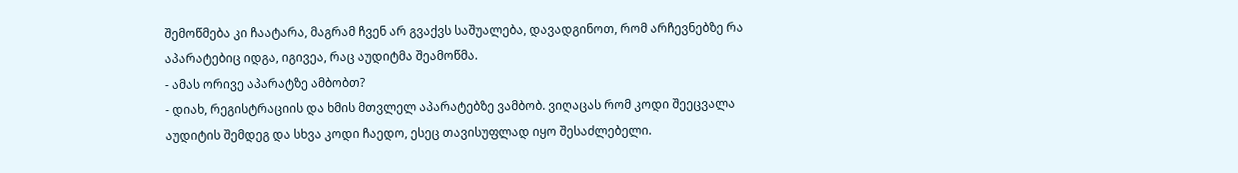შემოწმება კი ჩაატარა, მაგრამ ჩვენ არ გვაქვს საშუალება, დავადგინოთ, რომ არჩევნებზე რა აპარატებიც იდგა, იგივეა, რაც აუდიტმა შეამოწმა.
- ამას ორივე აპარატზე ამბობთ?
- დიახ, რეგისტრაციის და ხმის მთვლელ აპარატებზე ვამბობ. ვიღაცას რომ კოდი შეეცვალა აუდიტის შემდეგ და სხვა კოდი ჩაედო, ესეც თავისუფლად იყო შესაძლებელი.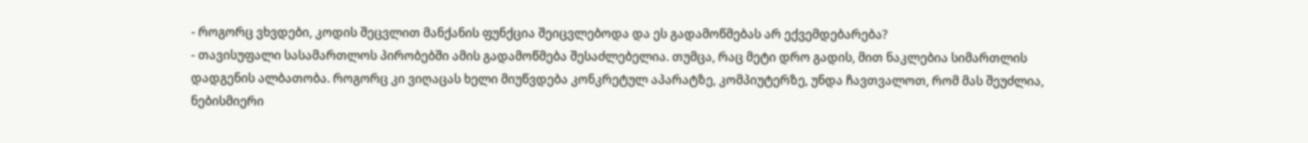- როგორც ვხვდები, კოდის შეცვლით მანქანის ფუნქცია შეიცვლებოდა და ეს გადამოწმებას არ ექვემდებარება?
- თავისუფალი სასამართლოს პირობებში ამის გადამოწმება შესაძლებელია. თუმცა, რაც მეტი დრო გადის, მით ნაკლებია სიმართლის დადგენის ალბათობა. როგორც კი ვიღაცას ხელი მიუწვდება კონკრეტულ აპარატზე, კომპიუტერზე, უნდა ჩავთვალოთ, რომ მას შეუძლია, ნებისმიერი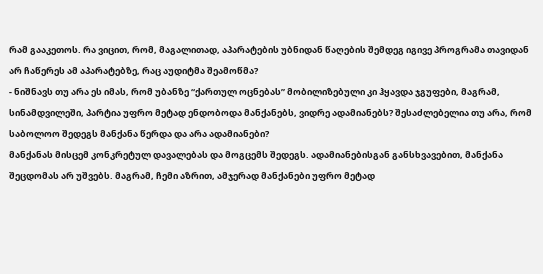რამ გააკეთოს. რა ვიცით, რომ, მაგალითად, აპარატების უბნიდან წაღების შემდეგ იგივე პროგრამა თავიდან არ ჩაწერეს ამ აპარატებზე, რაც აუდიტმა შეამოწმა?
- ნიშნავს თუ არა ეს იმას, რომ უბანზე “ქართულ ოცნებას” მობილიზებული კი ჰყავდა ჯგუფები, მაგრამ, სინამდვილეში, პარტია უფრო მეტად ენდობოდა მანქანებს, ვიდრე ადამიანებს? შესაძლებელია თუ არა, რომ საბოლოო შედეგს მანქანა წერდა და არა ადამიანები?
მანქანას მისცემ კონკრეტულ დავალებას და მოგცემს შედეგს. ადამიანებისგან განსხვავებით, მანქანა შეცდომას არ უშვებს. მაგრამ, ჩემი აზრით, ამჯერად მანქანები უფრო მეტად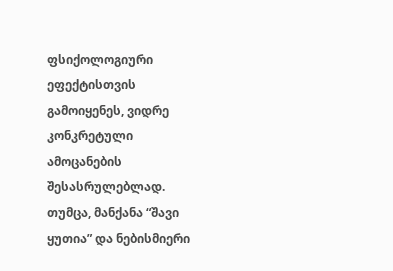ფსიქოლოგიური ეფექტისთვის გამოიყენეს, ვიდრე კონკრეტული ამოცანების შესასრულებლად. თუმცა, მანქანა “შავი ყუთია” და ნებისმიერი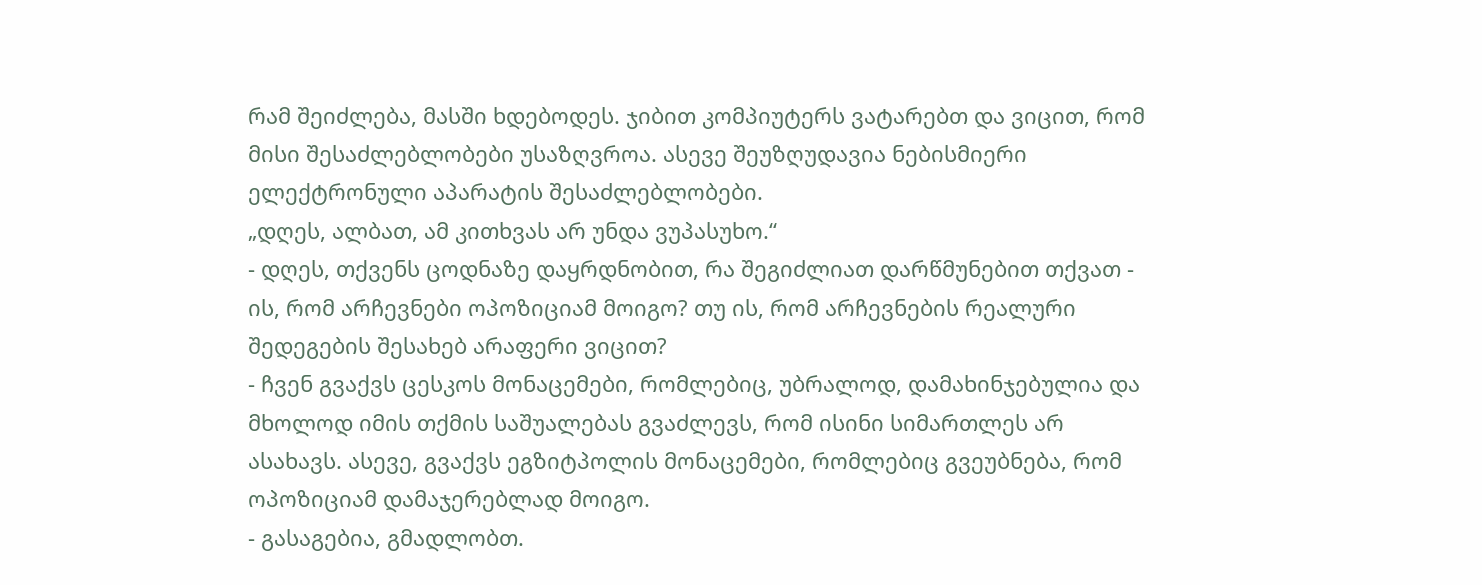რამ შეიძლება, მასში ხდებოდეს. ჯიბით კომპიუტერს ვატარებთ და ვიცით, რომ მისი შესაძლებლობები უსაზღვროა. ასევე შეუზღუდავია ნებისმიერი ელექტრონული აპარატის შესაძლებლობები.
„დღეს, ალბათ, ამ კითხვას არ უნდა ვუპასუხო.“
- დღეს, თქვენს ცოდნაზე დაყრდნობით, რა შეგიძლიათ დარწმუნებით თქვათ - ის, რომ არჩევნები ოპოზიციამ მოიგო? თუ ის, რომ არჩევნების რეალური შედეგების შესახებ არაფერი ვიცით?
- ჩვენ გვაქვს ცესკოს მონაცემები, რომლებიც, უბრალოდ, დამახინჯებულია და მხოლოდ იმის თქმის საშუალებას გვაძლევს, რომ ისინი სიმართლეს არ ასახავს. ასევე, გვაქვს ეგზიტპოლის მონაცემები, რომლებიც გვეუბნება, რომ ოპოზიციამ დამაჯერებლად მოიგო.
- გასაგებია, გმადლობთ.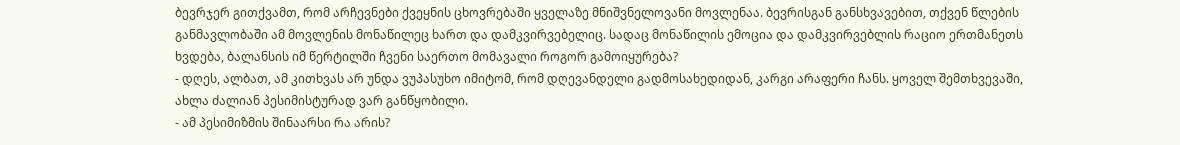ბევრჯერ გითქვამთ, რომ არჩევნები ქვეყნის ცხოვრებაში ყველაზე მნიშვნელოვანი მოვლენაა. ბევრისგან განსხვავებით, თქვენ წლების განმავლობაში ამ მოვლენის მონაწილეც ხართ და დამკვირვებელიც. სადაც მონაწილის ემოცია და დამკვირვებლის რაციო ერთმანეთს ხვდება, ბალანსის იმ წერტილში ჩვენი საერთო მომავალი როგორ გამოიყურება?
- დღეს, ალბათ, ამ კითხვას არ უნდა ვუპასუხო იმიტომ, რომ დღევანდელი გადმოსახედიდან, კარგი არაფერი ჩანს. ყოველ შემთხვევაში, ახლა ძალიან პესიმისტურად ვარ განწყობილი.
- ამ პესიმიზმის შინაარსი რა არის?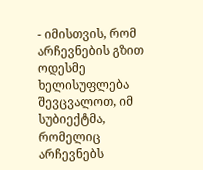- იმისთვის, რომ არჩევნების გზით ოდესმე ხელისუფლება შევცვალოთ, იმ სუბიექტმა, რომელიც არჩევნებს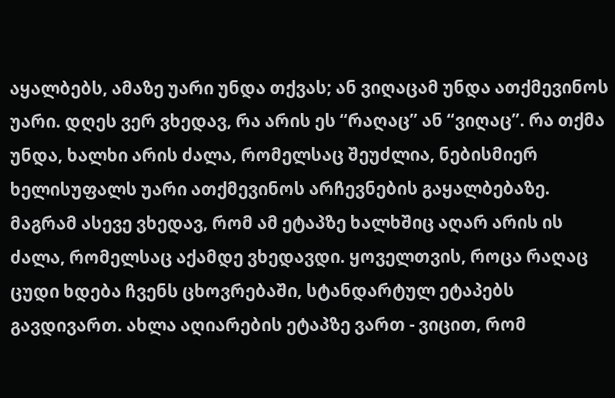აყალბებს, ამაზე უარი უნდა თქვას; ან ვიღაცამ უნდა ათქმევინოს უარი. დღეს ვერ ვხედავ, რა არის ეს “რაღაც” ან “ვიღაც”. რა თქმა უნდა, ხალხი არის ძალა, რომელსაც შეუძლია, ნებისმიერ ხელისუფალს უარი ათქმევინოს არჩევნების გაყალბებაზე. მაგრამ ასევე ვხედავ, რომ ამ ეტაპზე ხალხშიც აღარ არის ის ძალა, რომელსაც აქამდე ვხედავდი. ყოველთვის, როცა რაღაც ცუდი ხდება ჩვენს ცხოვრებაში, სტანდარტულ ეტაპებს გავდივართ. ახლა აღიარების ეტაპზე ვართ - ვიცით, რომ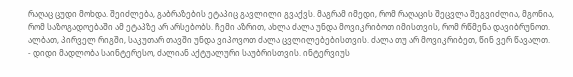რაღაც ცუდი მოხდა. შეიძლება, გაბრაზების ეტაპიც გავლილი გვაქვს. მაგრამ იმედი, რომ რაღაცის შეცვლა შეგვიძლია, მგონია, რომ საზოგადოებაში ამ ეტაპზე არ არსებობს. ჩემი აზრით, ახლა ძალა უნდა მოვიკრიბოთ იმისთვის, რომ რწმენა დავიბრუნოთ. ალბათ, პირველ რიგში, საკუთარ თავში უნდა ვიპოვოთ ძალა ცვლილებებისთვის. ძალა თუ არ მოვიკრიბეთ, წინ ვერ წავალთ.
- დიდი მადლობა საინტერესო, ძალიან აქტუალური საუბრისთვის. ინტერვიუს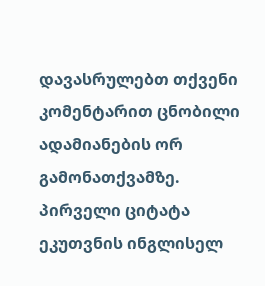დავასრულებთ თქვენი კომენტარით ცნობილი ადამიანების ორ გამონათქვამზე. პირველი ციტატა ეკუთვნის ინგლისელ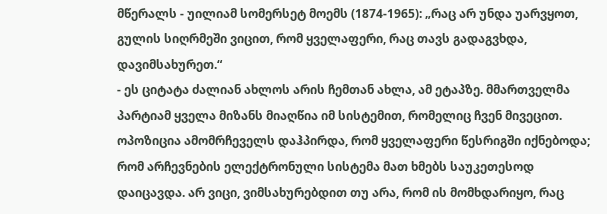მწერალს - უილიამ სომერსეტ მოემს (1874-1965): „რაც არ უნდა უარვყოთ, გულის სიღრმეში ვიცით, რომ ყველაფერი, რაც თავს გადაგვხდა, დავიმსახურეთ.“
- ეს ციტატა ძალიან ახლოს არის ჩემთან ახლა, ამ ეტაპზე. მმართველმა პარტიამ ყველა მიზანს მიაღწია იმ სისტემით, რომელიც ჩვენ მივეცით. ოპოზიცია ამომრჩეველს დაჰპირდა, რომ ყველაფერი წესრიგში იქნებოდა; რომ არჩევნების ელექტრონული სისტემა მათ ხმებს საუკეთესოდ დაიცავდა. არ ვიცი, ვიმსახურებდით თუ არა, რომ ის მომხდარიყო, რაც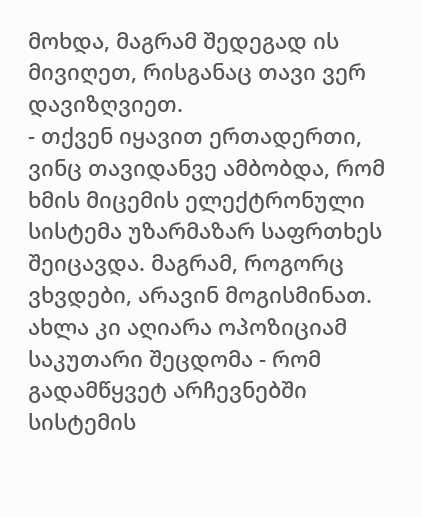მოხდა, მაგრამ შედეგად ის მივიღეთ, რისგანაც თავი ვერ დავიზღვიეთ.
- თქვენ იყავით ერთადერთი, ვინც თავიდანვე ამბობდა, რომ ხმის მიცემის ელექტრონული სისტემა უზარმაზარ საფრთხეს შეიცავდა. მაგრამ, როგორც ვხვდები, არავინ მოგისმინათ. ახლა კი აღიარა ოპოზიციამ საკუთარი შეცდომა - რომ გადამწყვეტ არჩევნებში სისტემის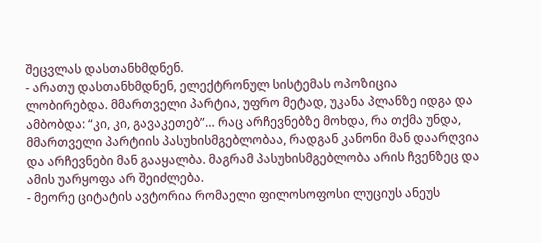შეცვლას დასთანხმდნენ.
- არათუ დასთანხმდნენ, ელექტრონულ სისტემას ოპოზიცია ლობირებდა. მმართველი პარტია, უფრო მეტად, უკანა პლანზე იდგა და ამბობდა: “კი, კი, გავაკეთებ”… რაც არჩევნებზე მოხდა, რა თქმა უნდა, მმართველი პარტიის პასუხისმგებლობაა, რადგან კანონი მან დაარღვია და არჩევნები მან გააყალბა. მაგრამ პასუხისმგებლობა არის ჩვენზეც და ამის უარყოფა არ შეიძლება.
- მეორე ციტატის ავტორია რომაელი ფილოსოფოსი ლუციუს ანეუს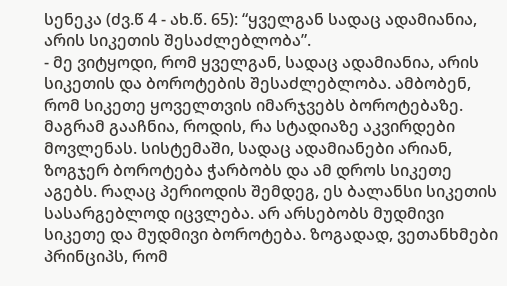სენეკა (ძვ.წ 4 - ახ.წ. 65): “ყველგან სადაც ადამიანია, არის სიკეთის შესაძლებლობა”.
- მე ვიტყოდი, რომ ყველგან, სადაც ადამიანია, არის სიკეთის და ბოროტების შესაძლებლობა. ამბობენ, რომ სიკეთე ყოველთვის იმარჯვებს ბოროტებაზე. მაგრამ გააჩნია, როდის, რა სტადიაზე აკვირდები მოვლენას. სისტემაში, სადაც ადამიანები არიან, ზოგჯერ ბოროტება ჭარბობს და ამ დროს სიკეთე აგებს. რაღაც პერიოდის შემდეგ, ეს ბალანსი სიკეთის სასარგებლოდ იცვლება. არ არსებობს მუდმივი სიკეთე და მუდმივი ბოროტება. ზოგადად, ვეთანხმები პრინციპს, რომ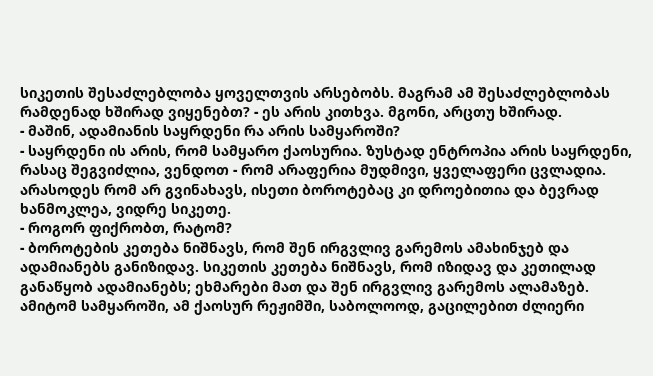სიკეთის შესაძლებლობა ყოველთვის არსებობს. მაგრამ ამ შესაძლებლობას რამდენად ხშირად ვიყენებთ? - ეს არის კითხვა. მგონი, არცთუ ხშირად.
- მაშინ, ადამიანის საყრდენი რა არის სამყაროში?
- საყრდენი ის არის, რომ სამყარო ქაოსურია. ზუსტად ენტროპია არის საყრდენი, რასაც შეგვიძლია, ვენდოთ - რომ არაფერია მუდმივი, ყველაფერი ცვლადია. არასოდეს რომ არ გვინახავს, ისეთი ბოროტებაც კი დროებითია და ბევრად ხანმოკლეა, ვიდრე სიკეთე.
- როგორ ფიქრობთ, რატომ?
- ბოროტების კეთება ნიშნავს, რომ შენ ირგვლივ გარემოს ამახინჯებ და ადამიანებს განიზიდავ. სიკეთის კეთება ნიშნავს, რომ იზიდავ და კეთილად განაწყობ ადამიანებს; ეხმარები მათ და შენ ირგვლივ გარემოს ალამაზებ. ამიტომ სამყაროში, ამ ქაოსურ რეჟიმში, საბოლოოდ, გაცილებით ძლიერი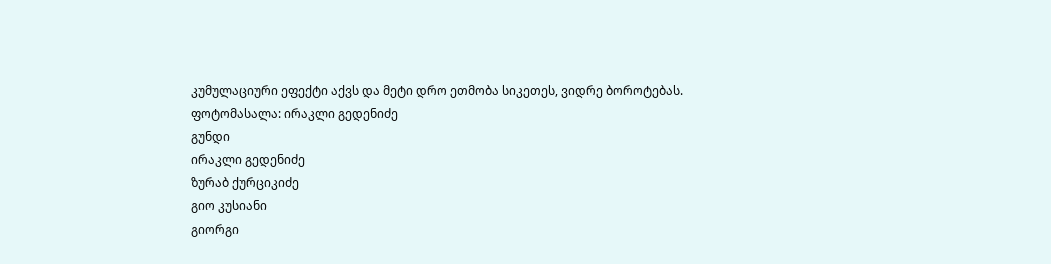კუმულაციური ეფექტი აქვს და მეტი დრო ეთმობა სიკეთეს, ვიდრე ბოროტებას.
ფოტომასალა: ირაკლი გედენიძე
გუნდი
ირაკლი გედენიძე
ზურაბ ქურციკიძე
გიო კუსიანი
გიორგი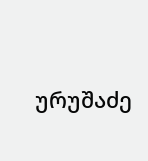ურუშაძე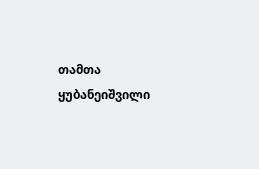თამთა ყუბანეიშვილი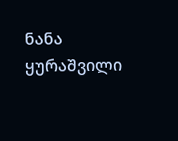ნანა ყურაშვილი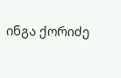ინგა ქორიძე